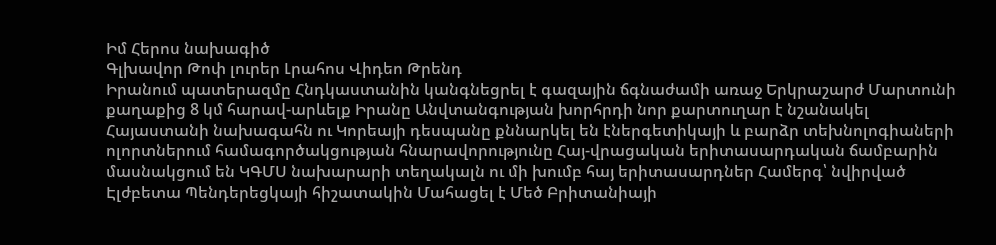Իմ Հերոս նախագիծ
Գլխավոր Թոփ լուրեր Լրահոս Վիդեո Թրենդ
Իրանում պատերազմը Հնդկաստանին կանգնեցրել է գազային ճգնաժամի առաջ Երկրաշարժ Մարտունի քաղաքից 8 կմ հարավ-արևելք Իրանը Անվտանգության խորհրդի նոր քարտուղար է նշանակել Հայաստանի նախագահն ու Կորեայի դեսպանը քննարկել են էներգետիկայի և բարձր տեխնոլոգիաների ոլորտներում համագործակցության հնարավորությունը Հայ-վրացական երիտասարդական ճամբարին մասնակցում են ԿԳՄՍ նախարարի տեղակալն ու մի խումբ հայ երիտասարդներ Համերգ՝ նվիրված Էլժբետա Պենդերեցկայի հիշատակին Մահացել է Մեծ Բրիտանիայի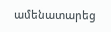ամենատարեց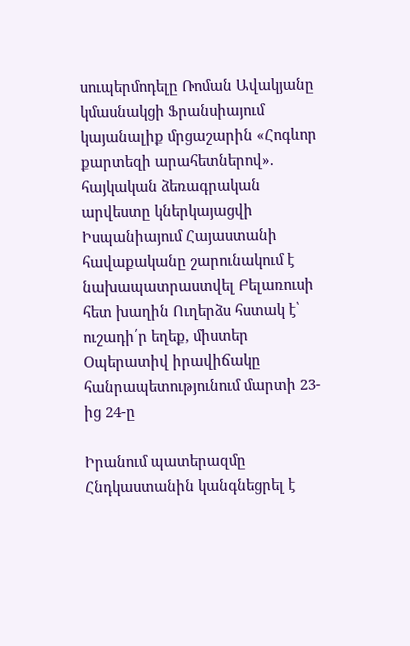սուպերմոդելը Ռոման Ավակյանը կմասնակցի Ֆրանսիայում կայանալիք մրցաշարին «Հոգևոր քարտեզի արահետներով». հայկական ձեռագրական արվեստը կներկայացվի Իսպանիայում Հայաստանի հավաքականը շարունակում է նախապատրաստվել Բելառուսի հետ խաղին Ուղերձս հստակ է՝ ուշադի՛ր եղեք, միստեր Օպերատիվ իրավիճակը հանրապետությունում մարտի 23-ից 24-ը

Իրանում պատերազմը Հնդկաստանին կանգնեցրել է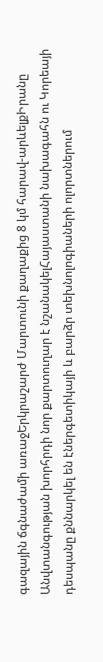գազային ճգնաժամի առաջԵրկրաշարժ Մարտունի քաղաքից 8 կմ հարավ-արևելքԻրանը Անվտանգության խորհրդի նոր քարտուղար է նշանակելՀայաստանի նախագահն ու Կորեայի դեսպանը քննարկել են էներգետիկայի և բարձր տեխնոլոգիաների ոլորտներում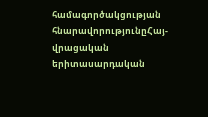համագործակցության հնարավորությունըՀայ-վրացական երիտասարդական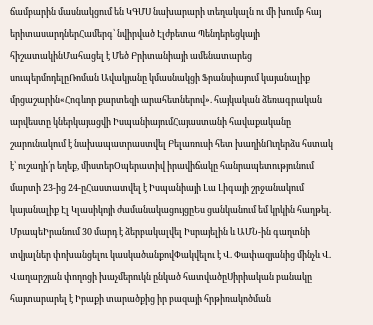ճամբարին մասնակցում են ԿԳՄՍ նախարարի տեղակալն ու մի խումբ հայ երիտասարդներՀամերգ՝ նվիրված Էլժբետա Պենդերեցկայի հիշատակինՄահացել է Մեծ Բրիտանիայի ամենատարեց սուպերմոդելըՌոման Ավակյանը կմասնակցի Ֆրանսիայում կայանալիք մրցաշարին«Հոգևոր քարտեզի արահետներով». հայկական ձեռագրական արվեստը կներկայացվի ԻսպանիայումՀայաստանի հավաքականը շարունակում է նախապատրաստվել Բելառուսի հետ խաղինՈւղերձս հստակ է՝ ուշադի՛ր եղեք, միստերՕպերատիվ իրավիճակը հանրապետությունում մարտի 23-ից 24-ըՀաստատվել է Իսպանիայի Լա Լիգայի շրջանակում կայանալիք Էլ Կլասիկոյի ժամանակացույցըԵս ցանկանում եմ կրկին հաղթել. ՄբապեԻրանում 30 մարդ է ձերբակալվել Իսրայելին և ԱՄՆ-ին գաղտնի տվյալներ փոխանցելու կասկածանքովՓակվելու է Վ. Փափազյանից մինչև Վ. Վաղարշյան փողոցի խաչմերուկն ընկած հատվածըՍիրիական բանակը հայտարարել է Իրաքի տարածքից իր բազայի հրթիռակոծման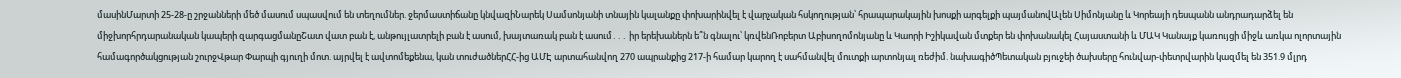մասինՄարտի 25-28-ը շրջանների մեծ մասում սպասվում են տեղումներ. ջերմաստիճանը կնվազիՆարեկ Սամսոնյանի տնային կալանքը փոխարինվել է վարչական հսկողության՝ հրապարակային խոսքի արգելքի պայմանովԱլեն Սիմոնյանը և Կորեայի դեսպանն անդրադարձել են միջխորհրդարանական կապերի զարգացմանըՇատ վատ բան է, անթույլատրելի բան է ասում, խայտառակ բան է ասում․․․ իր երեխաներն ե՞ն գնալու՝ կռվենՌոբերտ Աբիսողոմոնյանը և Կաորի Իշիկավան մտքեր են փոխանակել Հայաստանի և ՄԱԿ Կանայք կառույցի միջև առկա ոլորտային համագործակցության շուրջՎթար Փարպի գյուղի մոտ. այրվել է ավտոմեքենա, կան տուժածներՀՀ-ից ԱՄԷ արտահանվող 270 ապրանքից 217-ի համար կարող է սահմանվել մուտքի արտոնյալ ռեժիմ. նախագիծՊետական բյուջեի ծախսերը հունվար-փետրվարին կազմել են 351.9 մլրդ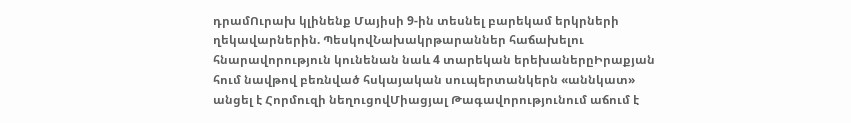դրամՈւրախ կլինենք Մայիսի 9-ին տեսնել բարեկամ երկրների ղեկավարներին. ՊեսկովՆախակրթարաններ հաճախելու հնարավորություն կունենան նաև 4 տարեկան երեխաներըԻրաքյան հում նավթով բեռնված հսկայական սուպերտանկերն «աննկատ» անցել է Հորմուզի նեղուցովՄիացյալ Թագավորությունում աճում է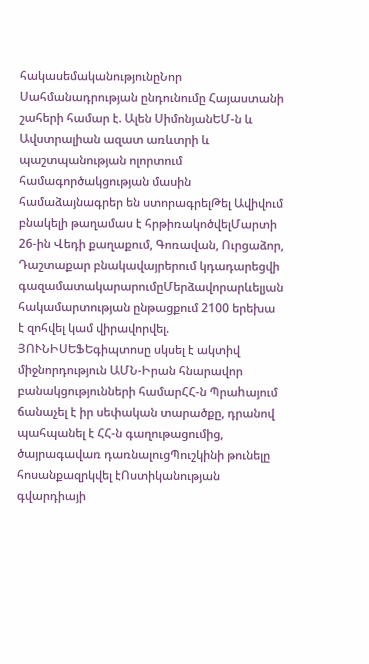հակասեմականությունըՆոր Սահմանադրության ընդունումը Հայաստանի շահերի համար է. Ալեն ՍիմոնյանԵՄ-ն և Ավստրալիան ազատ առևտրի և պաշտպանության ոլորտում համագործակցության մասին համաձայնագրեր են ստորագրելԹել Ավիվում բնակելի թաղամաս է հրթիռակոծվելՄարտի 26-ին Վեդի քաղաքում, Գոռավան, Ուրցաձոր, Դաշտաքար բնակավայրերում կդադարեցվի գազամատակարարումըՄերձավորարևելյան հակամարտության ընթացքում 2100 երեխա է զոհվել կամ վիրավորվել. ՅՈՒՆԻՍԵՖԵգիպտոսը սկսել է ակտիվ միջնորդություն ԱՄՆ-Իրան հնարավոր բանակցությունների համարՀՀ-ն Պրաhայում ճանաչել է իր սեփական տարածքը, դրանով պահպանել է ՀՀ-ն գաղութացումից, ծայրագավառ դառնալուցՊուշկինի թունելը հոսանքազրկվել էՈստիկանության գվարդիայի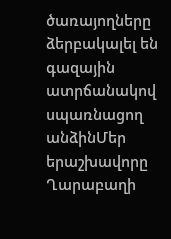ծառայողները ձերբակալել են գազային ատրճանակով սպառնացող անձինՄեր երաշխավորը Ղարաբաղի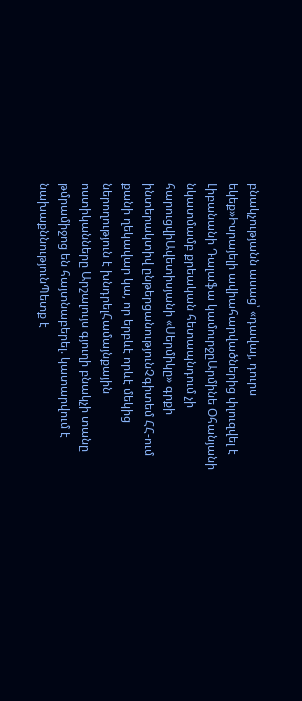բնակչությանն ասաց՝ «դավայ, դուրս եկեք»Իսրայելի ավիահարվածներից փլուզվել է Լիբանանի Դալաֆա կամուրջըԱրմինե Օհանյանի նկատմամբ քրեական հետապնդում չի հարուցվիԱվետիսյանի «Սերմիկը» գրքի ինտերակտիվ ընթերցանությունՉգիտեմ ՀՀ-ում քանի ղեկավար կա, որ երբևէ որևէ մեկից ներողություն է խնդրելՀամայնքային ոստիկանները Արշալույս գյուղի բնակչի տանը թմրամիջոց են հայտնաբերել. կատարվում է նախաքննությունՊետք է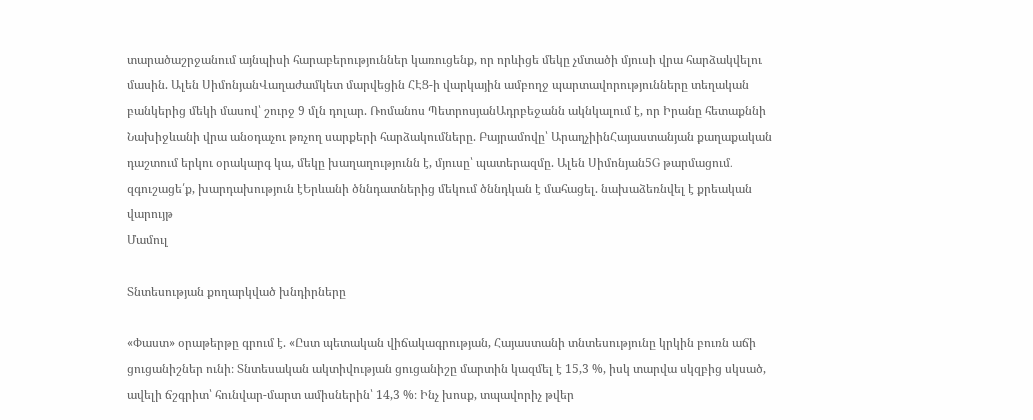տարածաշրջանում այնպիսի հարաբերություններ կառուցենք, որ որևիցե մեկը չմտածի մյուսի վրա հարձակվելու մասին. Ալեն ՍիմոնյանՎաղաժամկետ մարվեցին ՀԷՑ-ի վարկային ամբողջ պարտավորությունները տեղական բանկերից մեկի մասով՝ շուրջ 9 մլն դոլար. Ռոմանոս ՊետրոսյանԱդրբեջանն ակնկալում է, որ Իրանը հետաքննի Նախիջևանի վրա անօդաչու թռչող սարքերի հարձակումները. Բայրամովը՝ ԱրաղչիինՀայաստանյան քաղաքական դաշտում երկու օրակարգ կա, մեկը խաղաղությունն է, մյուսը՝ պատերազմը. Ալեն Սիմոնյան5G թարմացում․ զգուշացե՛ք, խարդախություն էԵրևանի ծննդատներից մեկում ծննդկան է մահացել. նախաձեռնվել է քրեական վարույթ
Մամուլ

Տնտեսության քողարկված խնդիրները

«Փաստ» օրաթերթը գրում է. «Ըստ պետական վիճակագրության, Հայաստանի տնտեսությունը կրկին բուռն աճի ցուցանիշներ ունի։ Տնտեսական ակտիվության ցուցանիշը մարտին կազմել է 15,3 %, իսկ տարվա սկզբից սկսած, ավելի ճշգրիտ՝ հունվար-մարտ ամիսներին՝ 14,3 %։ Ինչ խոսք, տպավորիչ թվեր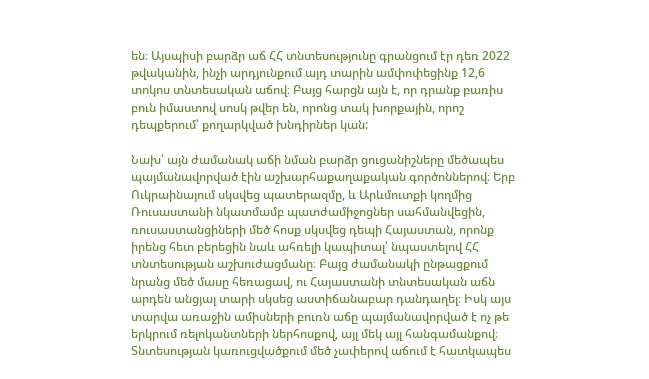են։ Այսպիսի բարձր աճ ՀՀ տնտեսությունը գրանցում էր դեռ 2022 թվականին, ինչի արդյունքում այդ տարին ամփոփեցինք 12,6 տոկոս տնտեսական աճով։ Բայց հարցն այն է, որ դրանք բառիս բուն իմաստով սոսկ թվեր են, որոնց տակ խորքային, որոշ դեպքերում՝ քողարկված խնդիրներ կան:

Նախ՝ այն ժամանակ աճի նման բարձր ցուցանիշները մեծապես պայմանավորված էին աշխարհաքաղաքական գործոններով։ Երբ Ուկրաինայում սկսվեց պատերազմը, և Արևմուտքի կողմից Ռուսաստանի նկատմամբ պատժամիջոցներ սահմանվեցին, ռուսաստանցիների մեծ հոսք սկսվեց դեպի Հայաստան, որոնք իրենց հետ բերեցին նաև ահռելի կապիտալ՝ նպաստելով ՀՀ տնտեսության աշխուժացմանը։ Բայց ժամանակի ընթացքում նրանց մեծ մասը հեռացավ, ու Հայաստանի տնտեսական աճն արդեն անցյալ տարի սկսեց աստիճանաբար դանդաղել։ Իսկ այս տարվա առաջին ամիսների բուռն աճը պայմանավորված է ոչ թե երկրում ռելոկանտների ներհոսքով, այլ մեկ այլ հանգամանքով։ Տնտեսության կառուցվածքում մեծ չափերով աճում է հատկապես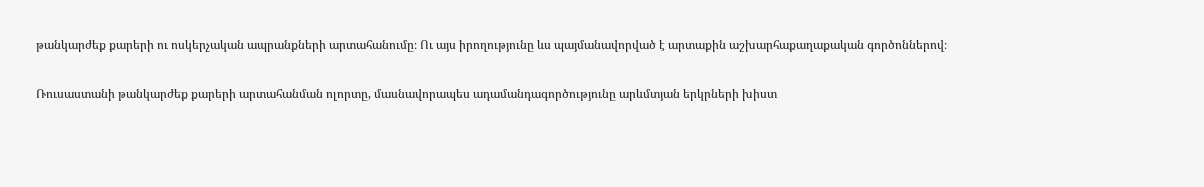թանկարժեք քարերի ու ոսկերչական ապրանքների արտահանումը։ Ու այս իրողությունը ևս պայմանավորված է արտաքին աշխարհաքաղաքական գործոններով։

Ռուսաստանի թանկարժեք քարերի արտահանման ոլորտը, մասնավորապես ադամանդագործությունը արևմտյան երկրների խիստ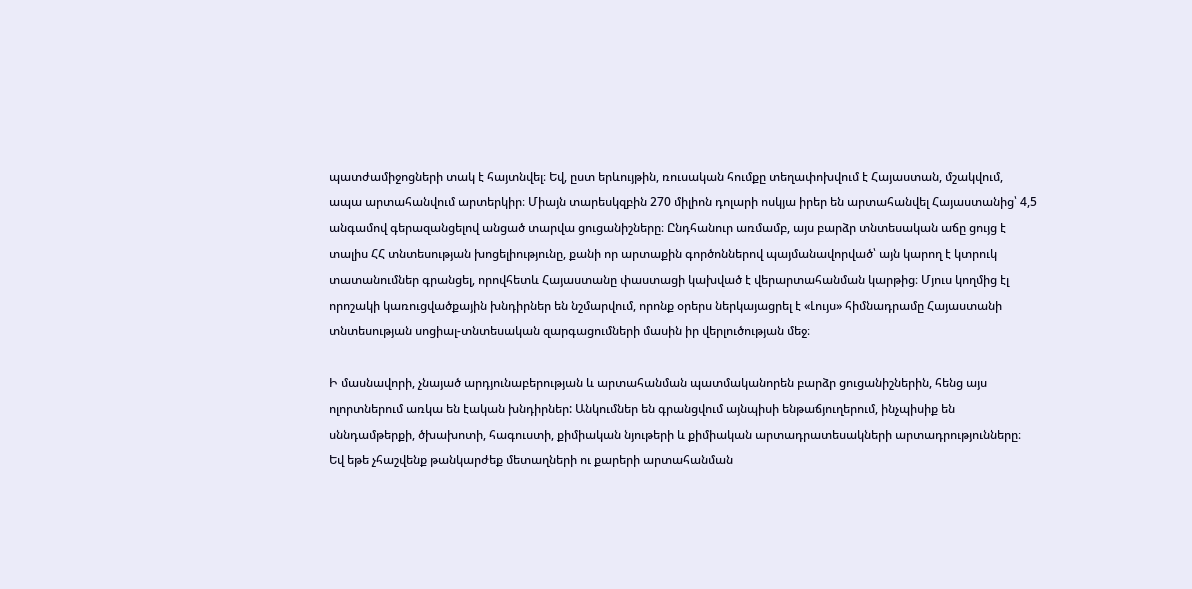պատժամիջոցների տակ է հայտնվել։ Եվ, ըստ երևույթին, ռուսական հումքը տեղափոխվում է Հայաստան, մշակվում, ապա արտահանվում արտերկիր։ Միայն տարեսկզբին 270 միլիոն դոլարի ոսկյա իրեր են արտահանվել Հայաստանից՝ 4,5 անգամով գերազանցելով անցած տարվա ցուցանիշները։ Ընդհանուր առմամբ, այս բարձր տնտեսական աճը ցույց է տալիս ՀՀ տնտեսության խոցելիությունը, քանի որ արտաքին գործոններով պայմանավորված՝ այն կարող է կտրուկ տատանումներ գրանցել, որովհետև Հայաստանը փաստացի կախված է վերարտահանման կարթից։ Մյուս կողմից էլ որոշակի կառուցվածքային խնդիրներ են նշմարվում, որոնք օրերս ներկայացրել է «Լույս» հիմնադրամը Հայաստանի տնտեսության սոցիալ-տնտեսական զարգացումների մասին իր վերլուծության մեջ։

Ի մասնավորի, չնայած արդյունաբերության և արտահանման պատմականորեն բարձր ցուցանիշներին, հենց այս ոլորտներում առկա են էական խնդիրներ: Անկումներ են գրանցվում այնպիսի ենթաճյուղերում, ինչպիսիք են սննդամթերքի, ծխախոտի, հագուստի, քիմիական նյութերի և քիմիական արտադրատեսակների արտադրությունները։ Եվ եթե չհաշվենք թանկարժեք մետաղների ու քարերի արտահանման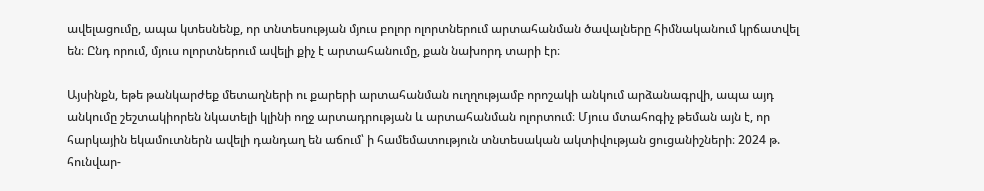ավելացումը, ապա կտեսնենք, որ տնտեսության մյուս բոլոր ոլորտներում արտահանման ծավալները հիմնականում կրճատվել են։ Ընդ որում, մյուս ոլորտներում ավելի քիչ է արտահանումը, քան նախորդ տարի էր։

Այսինքն, եթե թանկարժեք մետաղների ու քարերի արտահանման ուղղությամբ որոշակի անկում արձանագրվի, ապա այդ անկումը շեշտակիորեն նկատելի կլինի ողջ արտադրության և արտահանման ոլորտում։ Մյուս մտահոգիչ թեման այն է, որ հարկային եկամուտներն ավելի դանդաղ են աճում՝ ի համեմատություն տնտեսական ակտիվության ցուցանիշների։ 2024 թ. հունվար-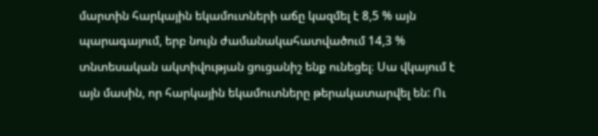մարտին հարկային եկամուտների աճը կազմել է 8,5 % այն պարագայում, երբ նույն ժամանակահատվածում 14,3 % տնտեսական ակտիվության ցուցանիշ ենք ունեցել։ Սա վկայում է այն մասին, որ հարկային եկամուտները թերակատարվել են: Ու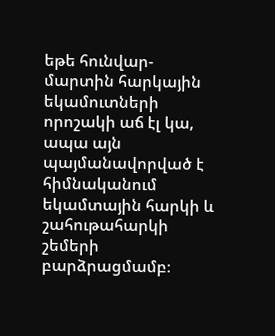եթե հունվար-մարտին հարկային եկամուտների որոշակի աճ էլ կա, ապա այն պայմանավորված է հիմնականում եկամտային հարկի և շահութահարկի շեմերի բարձրացմամբ։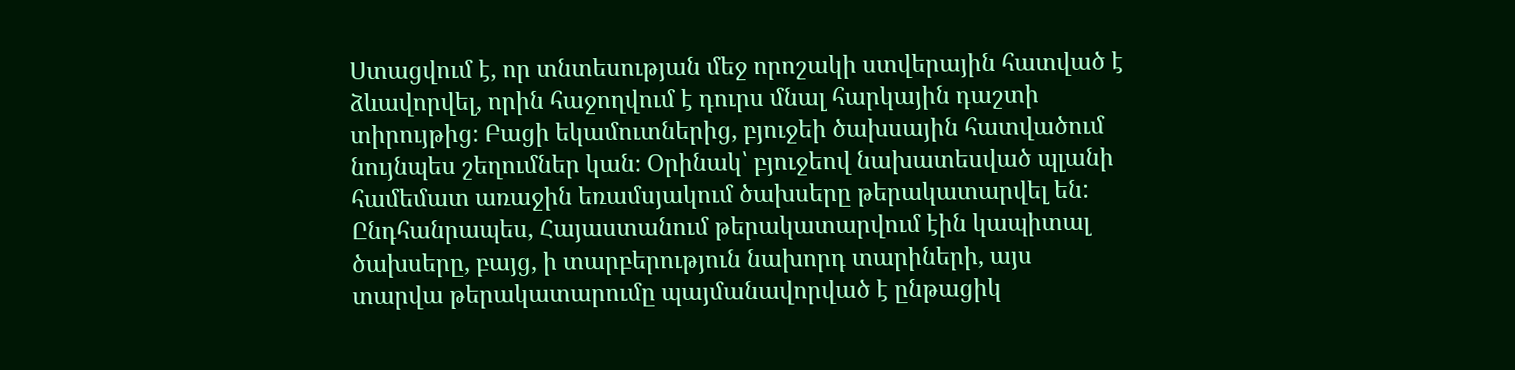Ստացվում է, որ տնտեսության մեջ որոշակի ստվերային հատված է ձևավորվել, որին հաջողվում է դուրս մնալ հարկային դաշտի տիրույթից։ Բացի եկամուտներից, բյուջեի ծախսային հատվածում նույնպես շեղումներ կան։ Օրինակ՝ բյուջեով նախատեսված պլանի համեմատ առաջին եռամսյակում ծախսերը թերակատարվել են: Ընդհանրապես, Հայաստանում թերակատարվում էին կապիտալ ծախսերը, բայց, ի տարբերություն նախորդ տարիների, այս տարվա թերակատարումը պայմանավորված է ընթացիկ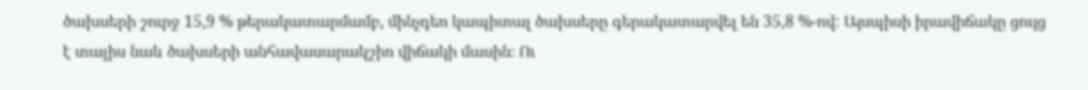ծախսերի շուրջ 15,9 % թերակատարմամբ, մինչդեռ կապիտալ ծախսերը գերակատարվել են 35,8 %-ով: Այսպիսի իրավիճակը ցույց է տալիս նաև ծախսերի անհավասարակշիռ վիճակի մասին։ Ու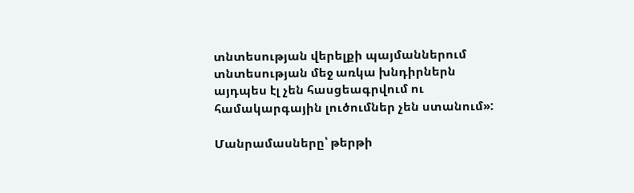տնտեսության վերելքի պայմաններում տնտեսության մեջ առկա խնդիրներն այդպես էլ չեն հասցեագրվում ու համակարգային լուծումներ չեն ստանում»:

Մանրամասները՝ թերթի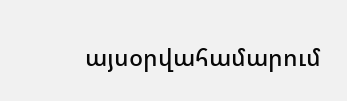այսօրվահամարում